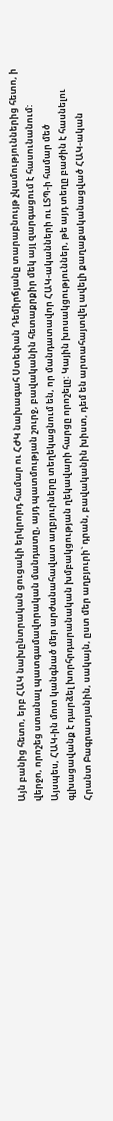Այն բանից հետո, երբ ՀԱԿ նախընտրական ցուցակի երկրորդ համար ու ՀԺԿ նախագահ Ստեփան Դեմիրճյանը տարաբնույթ չկամություններից հետո, ի վերջո, որոշեց ստանալ պատգամավորական մանդատը, այդ պատմության շուրջ, բավականին հետաքրքիր մեկ այլ զարգացում է հասունանում:
Այսպես, ՀԱԿ-ին մոտ կանգնած մեր արժանահավատ աղբյուրները տեղեկացնում են, որ մանդատավոր ՀԱԿ-ականների ու ԼՏՊ-ի համար մեծ գլխացավանք է դարձել խորհրդարանական խմբակցության ղեկավարի հարցը որոշելը: Կային խոսակցություններ, թե այդ տեղը բաժին է հասնելու Հրանտ Բագրատյանին, սակայն, ըստ մեր աղբյուրի` դրան, բավականին խիստ, դեմ են արտահայտվել ավելի քաղաքականացված ՀԱԿ-ական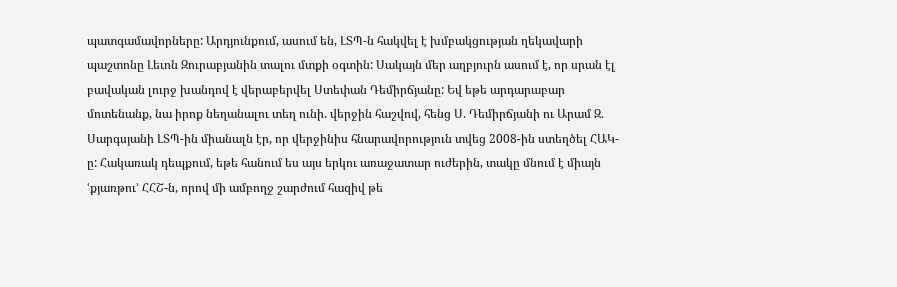պատգամավորները: Արդյունքում, ասում են, ԼՏՊ-ն հակվել է խմբակցության ղեկավարի պաշտոնը Լեւոն Զուրաբյանին տալու մտքի օգտին: Սակայն մեր աղբյուրն ասում է, որ սրան էլ բավական լուրջ խանդով է վերաբերվել Ստեփան Դեմիրճյանը: Եվ եթե արդարաբար մոտենանք, նա իրոք նեղանալու տեղ ունի. վերջին հաշվով, հենց Ս. Դեմիրճյանի ու Արամ Զ. Սարգսյանի ԼՏՊ-ին միանալն էր, որ վերջինիս հնարավորություն տվեց 2008-ին ստեղծել ՀԱԿ-ը: Հակառակ դեպքում, եթե հանում ես այս երկու առաջատար ուժերին, տակը մնում է միայն ՙքյառթու՚ ՀՀՇ-ն, որով մի ամբողջ շարժում հազիվ թե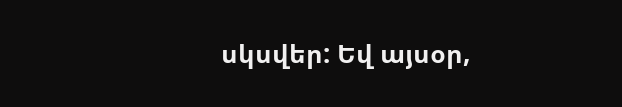սկսվեր: Եվ այսօր,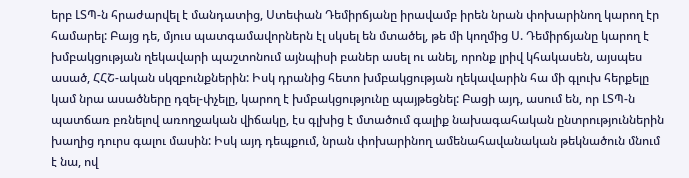երբ ԼՏՊ-ն հրաժարվել է մանդատից, Ստեփան Դեմիրճյանը իրավամբ իրեն նրան փոխարինող կարող էր համարել: Բայց դե, մյուս պատգամավորներն էլ սկսել են մտածել, թե մի կողմից Ս. Դեմիրճյանը կարող է խմբակցության ղեկավարի պաշտոնում այնպիսի բաներ ասել ու անել, որոնք լրիվ կհակասեն, այսպես ասած, ՀՀՇ-ական սկզբունքներին: Իսկ դրանից հետո խմբակցության ղեկավարին հա մի գլուխ հերքելը կամ նրա ասածները դզել-փչելը, կարող է խմբակցությունը պայթեցնել: Բացի այդ, ասում են, որ ԼՏՊ-ն պատճառ բռնելով առողջական վիճակը, էս գլխից է մտածում գալիք նախագահական ընտրություններին խաղից դուրս գալու մասին: Իսկ այդ դեպքում, նրան փոխարինող ամենահավանական թեկնածուն մնում է նա, ով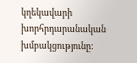կղեկավարի խորհրդարանական խմբակցությունը: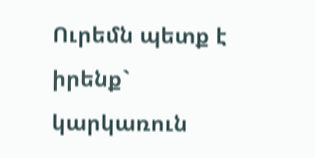Ուրեմն պետք է իրենք` կարկառուն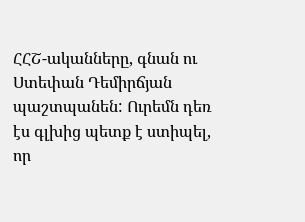ՀՀՇ-ականները, գնան ու Ստեփան Դեմիրճյան պաշտպանեն: Ուրեմն դեռ էս գլխից պետք է ստիպել, որ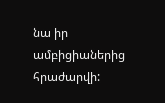նա իր ամբիցիաներից հրաժարվի: